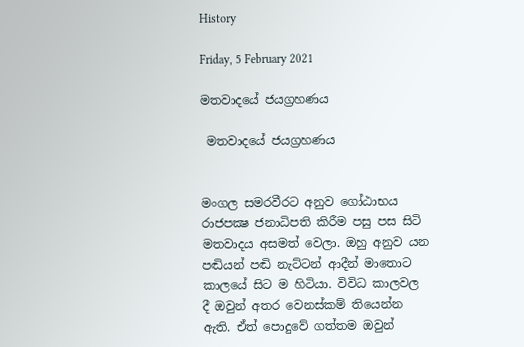History

Friday, 5 February 2021

මතවාදයේ ජයග්‍රහණය

 මතවාදයේ ජයග්‍රහණය


මංගල සමරවීරට අනුව ගෝඨාභය රාජපක්‍ෂ ජනාධිපති කිරීම පසු පස සිටි මතවාදය අසමත් වෙලා. ඔහු අනුව යන පඬියන් පඬි නැට්ටන් ආදීන් මාතොට කාලයේ සිට ම හිටියා. විවිධ කාලවල දී ඔවුන් අතර වෙනස්කම් තියෙන්න ඇති. ඒත් පොදුවේ ගත්තම ඔවුන්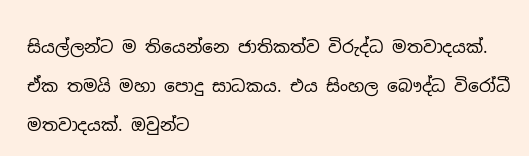සියල්ලන්ට ම තියෙන්නෙ ජාතිකත්ව විරුද්ධ මතවාදයක්. ඒක තමයි මහා පොදු සාධකය. එය සිංහල බෞද්ධ විරෝධී මතවාදයක්. ඔවුන්ට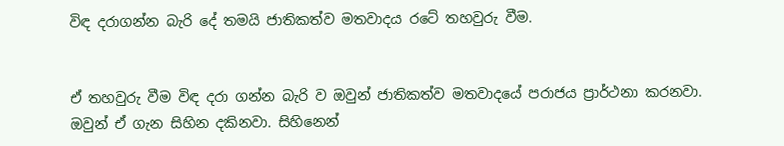විඳ දරාගන්න බැරි දේ තමයි ජාතිකත්ව මතවාදය රටේ තහවුරු වීම.


ඒ තහවුරු වීම විඳ දරා ගන්න බැරි ව ඔවුන් ජාතිකත්ව මතවාදයේ පරාජය ප්‍රාර්ථනා කරනවා. ඔවුන් ඒ ගැන සිහින දකිනවා. සිහිනෙන්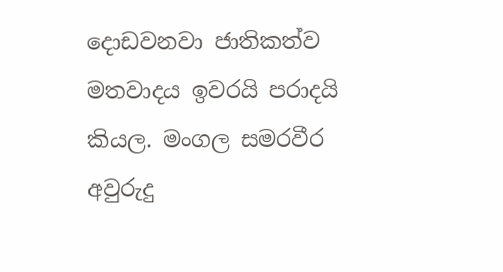දොඩවනවා ජාතිකත්ව මතවාදය ඉවරයි පරාදයි කියල. මංගල සමරවීර අවුරුදු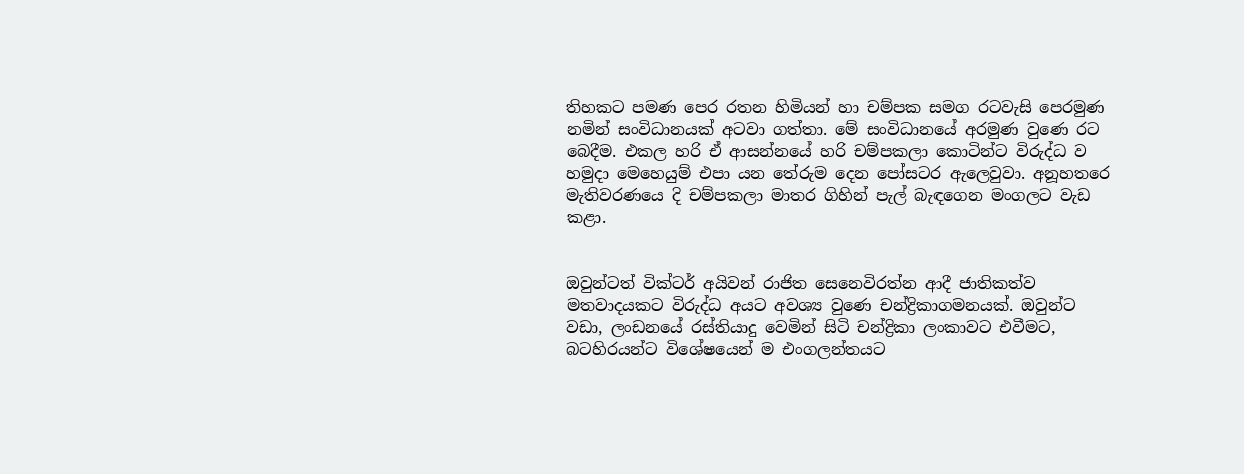තිහකට පමණ පෙර රතන හිමියන් හා චම්පක සමග රටවැසි පෙරමුණ නමින් සංවිධානයක් අටවා ගත්තා. මේ සංවිධානයේ අරමුණ වුණෙ රට බෙදීම. එකල හරි ඒ ආසන්නයේ හරි චම්පකලා කොටින්ට විරුද්ධ ව හමුදා මෙහෙයුම් එපා යන තේරුම දෙන පෝසටර ඇලෙවුවා. අනූහතරෙ මැතිවරණයෙ දි චම්පකලා මාතර ගිහින් පැල් බැඳගෙන මංගලට වැඩ කළා.


ඔවුන්ටත් වික්ටර් අයිවන් රාජිත සෙනෙවිරත්න ආදී ජාතිකත්ව මතවාදයකට විරුද්ධ අයට අවශ්‍ය වුණෙ චන්ද්‍රිකාගමනයක්. ඔවුන්ට වඩා, ලංඩනයේ රස්තියාදු වෙමින් සිටි චන්ද්‍රිකා ලංකාවට එවීමට, බටහිරයන්ට විශේෂයෙන් ම එංගලන්තයට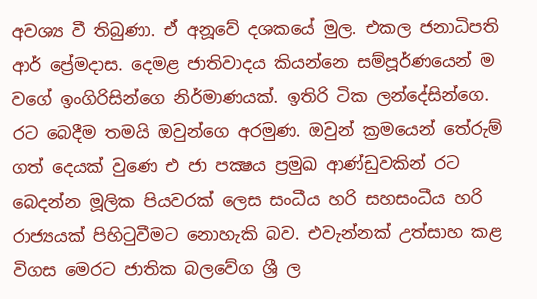අවශ්‍ය වී තිබුණා. ඒ අනූවේ දශකයේ මුල. එකල ජනාධිපති ආර් ප්‍රේමදාස. දෙමළ ජාතිවාදය කියන්නෙ සම්පූර්ණයෙන් ම වගේ ඉංගිරිසින්ගෙ නිර්මාණයක්. ඉතිරි ටික ලන්දේසින්ගෙ. රට බෙදීම තමයි ඔවුන්ගෙ අරමුණ. ඔවුන් ක්‍රමයෙන් තේරුම් ගත් දෙයක් වුණෙ එ ජා පක්‍ෂය ප්‍රමුඛ ආණ්ඩුවකින් රට බෙදන්න මූලික පියවරක් ලෙස සංධීය හරි සහසංධීය හරි රාජ්‍යයක් පිහිටුවීමට නොහැකි බව. එවැන්නක් උත්සාහ කළ විගස මෙරට ජාතික බලවේග ශ්‍රී ල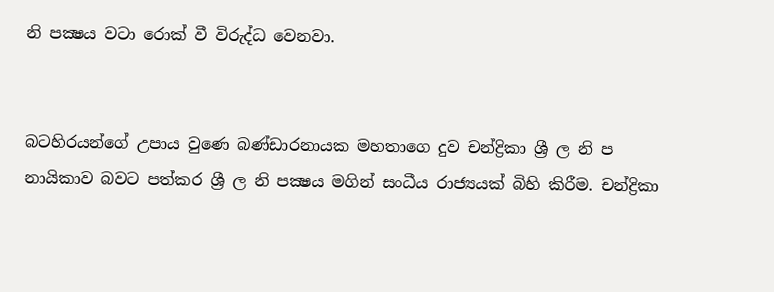නි පක්‍ෂය වටා රොක් වී විරුද්ධ වෙනවා.


බටහිරයන්ගේ උපාය වුණෙ බණ්ඩාරනායක මහතාගෙ දුව චන්ද්‍රිකා ශ්‍රී ල නි ප නායිකාව බවට පත්කර ශ්‍රී ල නි පක්‍ෂය මගින් සංධීය රාජ්‍යයක් බිහි කිරීම. චන්ද්‍රිකා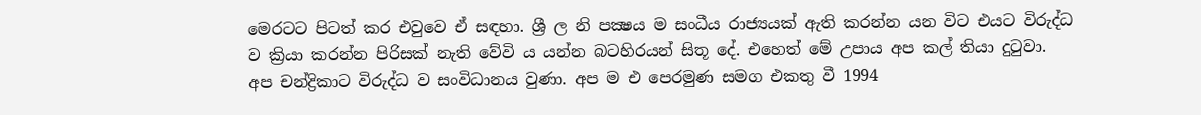මෙරටට පිටත් කර එවුවෙ ඒ සඳහා. ශ්‍රී ල නි පක්‍ෂය ම සංධීය රාජ්‍යයක් ඇති කරන්න යන විට එයට විරුද්ධ ව ක්‍රියා කරන්න පිරිසක් නැති වේවි ය යන්න බටහිරයන් සිතූ දේ. එහෙත් මේ උපාය අප කල් තියා දුටුවා. අප චන්ද්‍රිකාට විරුද්ධ ව සංවිධානය වුණා. අප ම එ පෙරමුණ සමග එකතු වී 1994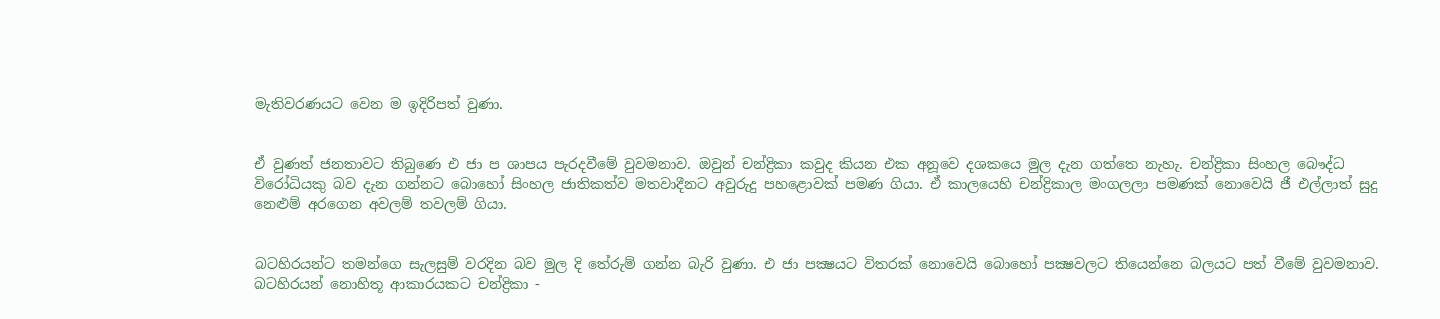මැතිවරණයට වෙන ම ඉදිරිපත් වුණා.


ඒ වුණත් ජනතාවට තිබුණෙ එ ජා ප ශාපය පැරදවීමේ වුවමනාව. ඔවුන් චන්ද්‍රිකා කවුද කියන එක අනූවෙ දශකයෙ මුල දැන ගත්තෙ නැහැ. චන්ද්‍රිකා සිංහල බෞද්ධ විරෝධියකු බව දැන ගන්නට බොහෝ සිංහල ජාතිකත්ව මතවාදීනට අවුරුදු පහළොවක් පමණ ගියා. ඒ කාලයෙහි චන්ද්‍රිකාල මංගලලා පමණක් නොවෙයි ජී එල්ලාත් සුදු නෙළුම් අරගෙන අවලම් තවලම් ගියා.


බටහිරයන්ට තමන්ගෙ සැලසුම් වරදින බව මුල දි තේරුම් ගන්න බැරි වුණා. එ ජා පක්‍ෂයට විතරක් නොවෙයි බොහෝ පක්‍ෂවලට තියෙන්නෙ බලයට පත් වීමේ වුවමනාව. බටහිරයන් නොහිතූ ආකාරයකට චන්ද්‍රිකා -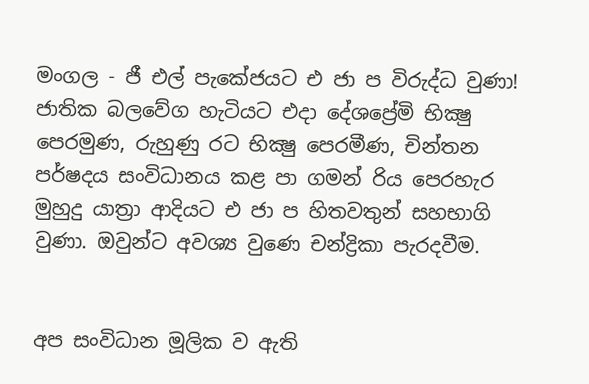මංගල - ජී එල් පැකේජයට එ ජා ප විරුද්ධ වුණා! ජාතික බලවේග හැටියට එදා දේශප්‍රේමි භික්‍ෂු පෙරමුණ, රුහුණු රට භික්‍ෂු පෙරමීණ, චින්තන පර්ෂදය සංවිධානය කළ පා ගමන් රිය පෙරහැර මුහුදු යාත්‍රා ආදියට එ ජා ප හිතවතුන් සහභාගි වුණා. ඔවුන්ට අවශ්‍ය වුණෙ චන්ද්‍රිකා පැරදවීම.


අප සංවිධාන මූලික ව ඇති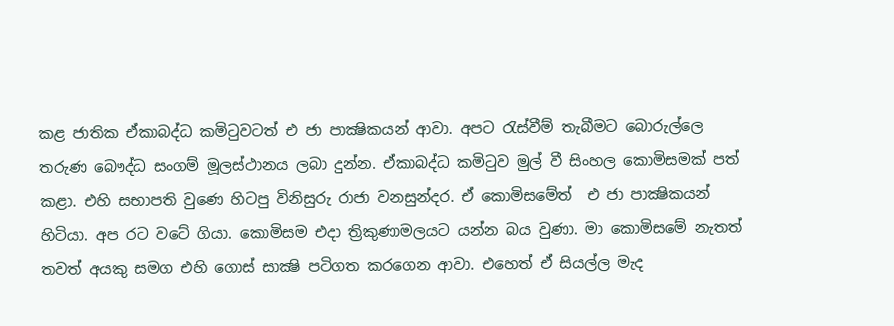කළ ජාතික ඒකාබද්ධ කමිටුවටත් එ ජා පාක්‍ෂිකයන් ආවා. අපට රැස්වීම් තැබීමට බොරුල්ලෙ තරුණ බෞද්ධ සංගම් මූලස්ථානය ලබා දුන්න. ඒකාබද්ධ කමිටුව මුල් වී සිංහල කොමිසමක් පත් කළා. එහි සභාපති වුණෙ හිටපු විනිසුරු රාජා වනසුන්දර. ඒ කොමිසමේත්  එ ජා පාක්‍ෂිකයන් හිටියා. අප රට වටේ ගියා. කොමිසම එදා ත්‍රිකුණාමලයට යන්න බය වුණා. මා කොමිසමේ නැතත් තවත් අයකු සමග එහි ගොස් සාක්‍ෂි පටිගත කරගෙන ආවා. එහෙත් ඒ සියල්ල මැද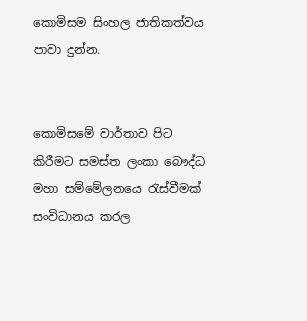කොමිසම සිංහල ජාතිකත්වය පාවා දුන්න.


කොමිසමේ වාර්තාව පිට කිරීමට සමස්ත ලංකා බෞද්ධ මහා සම්මේලනයෙ රැස්වීමක් සංවිධානය කරල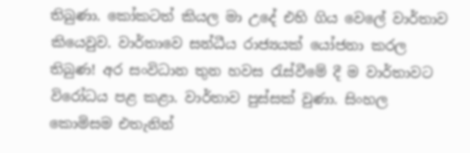තිබුණා. කෝකටත් කියල මා උදේ එහි ගිය වෙලේ වාර්තාව කියෙවුව. වාර්තාවෙ සන්ධීය රාජ්‍යයක් යෝජනා කරල තිබුණ! අර සංවිධාන තුන හවස රැස්වීමේ දී ම වාර්තාවට විරෝධය පළ කළා. වාර්තාව පුස්සක් වුණා. සිංහල කොමිසම එතැනින්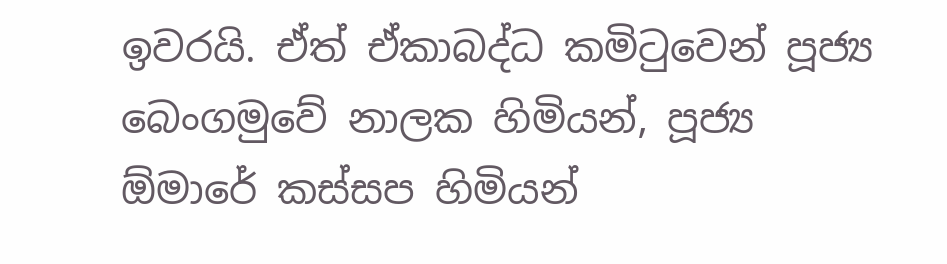ඉවරයි. ඒත් ඒකාබද්ධ කමිටුවෙන් පූජ්‍ය බෙංගමුවේ නාලක හිමියන්, පූජ්‍ය ඕමාරේ කස්සප හිමියන්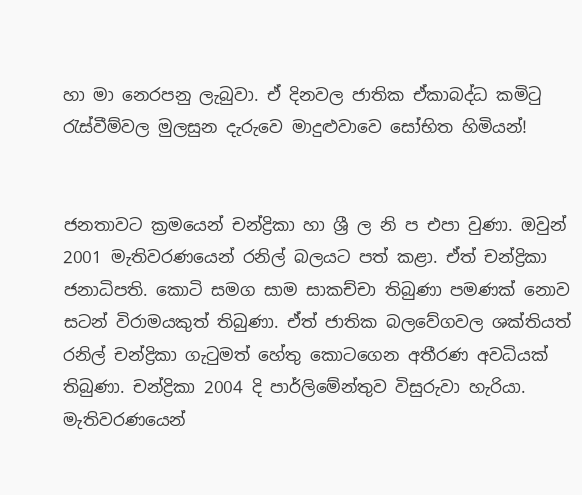හා මා නෙරපනු ලැබුවා. ඒ දිනවල ජාතික ඒකාබද්ධ කමිටු රැස්වීම්වල මුලසුන දැරුවෙ මාදුළුවාවෙ සෝභිත හිමියන්!


ජනතාවට ක්‍රමයෙන් චන්ද්‍රිකා හා ශ්‍රී ල නි ප එපා වුණා. ඔවුන් 2001 මැතිවරණයෙන් රනිල් බලයට පත් කළා. ඒත් චන්ද්‍රිකා ජනාධිපති. කොටි සමග සාම සාකච්චා තිබුණා පමණක් නොව සටන් විරාමයකුත් තිබුණා. ඒත් ජාතික බලවේගවල ශක්තියත් රනිල් චන්ද්‍රිකා ගැටුමත් හේතු කොටගෙන අතීරණ අවධියක් තිබුණා. චන්ද්‍රිකා 2004 දි පාර්ලිමේන්තුව විසුරුවා හැරියා. මැතිවරණයෙන්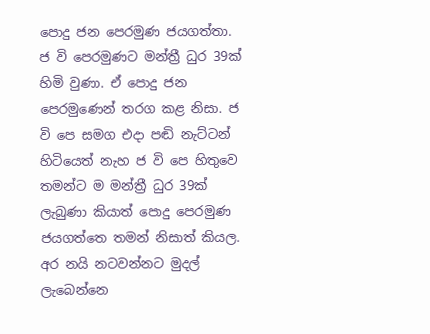පොදු ජන පෙරමුණ ජයගත්තා. ජ වි පෙරමුණට මන්ත්‍රී ධුර 39ක් හිමි වුණා. ඒ පොදු ජන පෙරමුණෙන් තරග කළ නිසා. ජ වි පෙ සමග එදා පඬි නැට්ටන් හිටියෙත් නැහ ජ වි පෙ හිතුවෙ තමන්ට ම මන්ත්‍රී ධුර 39ක් ලැබුණා කියාත් පොදු පෙරමුණ ජයගත්තෙ තමන් නිසාත් කියල. අර නයි නටවන්නට මුදල් ලැබෙන්නෙ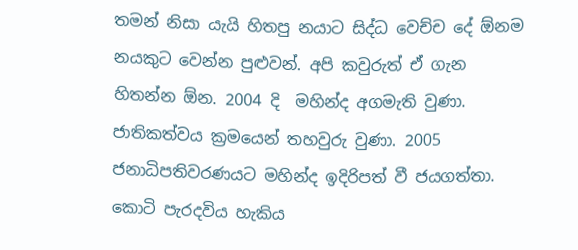තමන් නිසා යැයි හිතපු නයාට සිද්ධ වෙච්ච දේ ඕනම නයකුට වෙන්න පුළුවන්. අපි කවුරුත් ඒ ගැන හිතන්න ඕන. 2004 දි  මහින්ද අගමැති වුණා. ජාතිකත්වය ක්‍රමයෙන් තහවුරු වුණා. 2005 ජනාධිපතිවරණයට මහින්ද ඉදිරිපත් වී ජයගත්තා. කොටි පැරදවිය හැකිය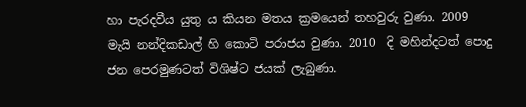හා පැරදවීය යුතු ය කියන මතය ක්‍රමයෙන් තහවුරු වුණා. 2009 මැයි නන්දිකඩාල් හි කොටි පරාජය වුණා. 2010  දි මහින්දටත් පොදු ජන පෙරමුණටත් විශිෂ්ට ජයක් ලැබුණා.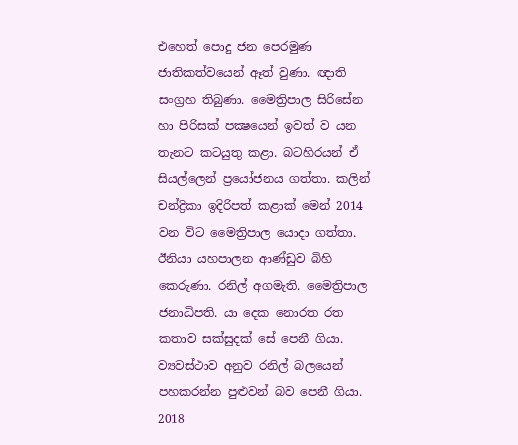එහෙත් පොදු ජන පෙරමුණ ජාතිකත්වයෙන් ඈත් වුණා. ඥාති සංග්‍රහ තිබුණා. මෛත්‍රිපාල සිරිසේන හා පිරිසක් පක්‍ෂයෙන් ඉවත් ව යන තැනට කටයුතු කළා. බටහිරයන් ඒ සියල්ලෙන් ප්‍රයෝජනය ගත්තා. කලින් චන්ද්‍රිකා ඉදිරිපත් කළාක් මෙන් 2014 වන විට මෛත්‍රිපාල යොදා ගත්තා.  ඊනියා යහපාලන ආණ්ඩුව බිහි කෙරුණා. රනිල් අගමැති. මෛත්‍රිපාල ජනාධිපති. යා දෙක නොරත රත කතාව සක්සුදක් සේ පෙනී ගියා. ව්‍යවස්ථාව අනුව රනිල් බලයෙන් පහකරන්න පුළුවන් බව පෙනී ගියා. 2018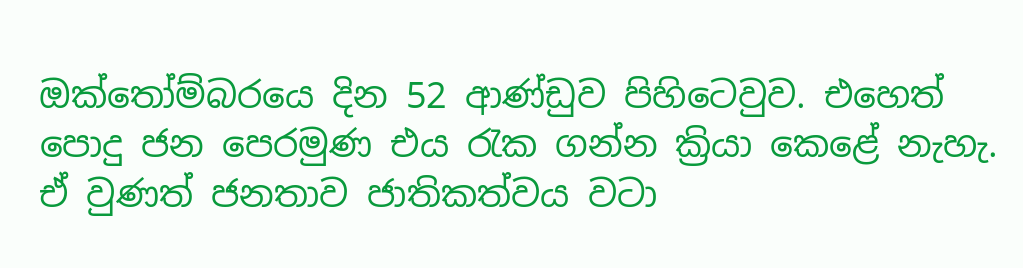ඔක්තෝම්බරයෙ දින 52 ආණ්ඩුව පිහිටෙවුව. එහෙත් පොදු ජන පෙරමුණ එය රැක ගන්න ක්‍රියා කෙළේ නැහැ. ඒ වුණත් ජනතාව ජාතිකත්වය වටා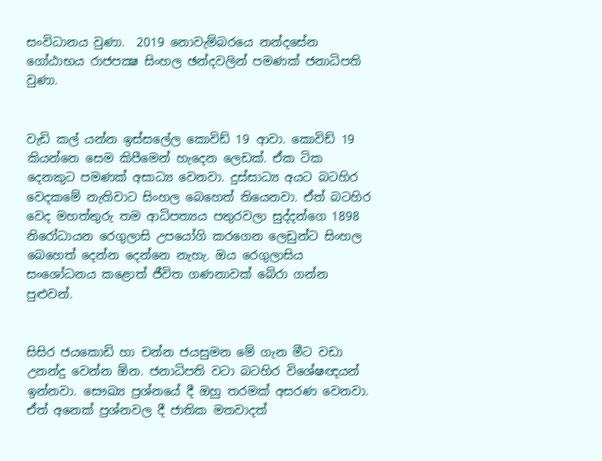සංවිධානය වුණා.  2019 නොවැම්බරයෙ නන්දසේන ගෝඨාභය රාජපක්‍ෂ සිංහල ඡන්දවලින් පමණක් ජනාධිපති වුණා.


වැඩි කල් යන්න ඉස්සලේල කොවිඩ් 19 ආවා. කොවිඩ් 19 කියන්නෙ සෙම කිපීමෙන් හැදෙන ලෙඩක්. ඒක ටික දෙනකුට පමණක් අසාධ්‍ය වෙනවා. දුස්සාධ්‍ය අයට බටහිර වෙදකමේ නැතිවාට සිංහල බෙහෙත් තියෙනවා. ඒත් බටහිර වෙද මහත්තුරු තම ආධිපත්‍යය පතුරවලා සුද්දන්ගෙ 1898 නිරෝධායන රෙගුලාසි උපයෝගි කරගෙන ලෙඩුන්ට සිංහල බෙහෙත් දෙන්න දෙන්නෙ නැහැ. ඔය රෙගුලාසිය සංශෝධනය කළොත් ජීවිත ගණනාවක් බේරා ගන්න පුළුවන්.


සිසිර ජයකොඩි හා චන්න ජයසුමන මේ ගැන මීට වඩා උනන්දු වෙන්න ඕන. ජනාධිපති වටා බටහිර විශේෂඥයන් ඉන්නවා. සෞඛ්‍ය ප්‍රශ්නයේ දී ඔහු තරමක් අසරණ වෙනවා. ඒත් අනෙක් ප්‍රශ්නවල දී ජාතික මතවාදත්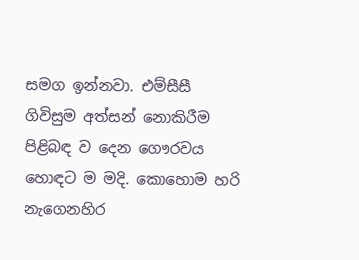සමග ඉන්නවා. එම්සීසී ගිවිසුම අත්සන් නොකිරීම පිළිබඳ ව දෙන ගෞරවය හොඳට ම මදි. කොහොම හරි නැගෙනහිර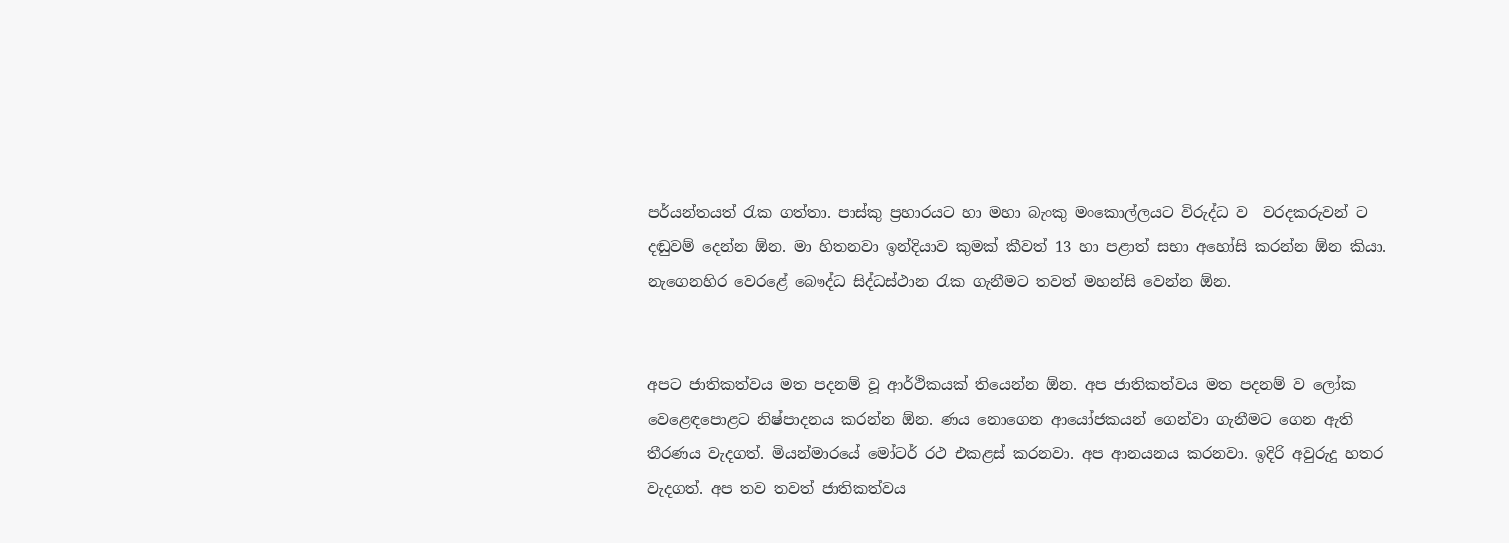පර්යන්තයත් රැක ගත්තා. පාස්කු ප්‍රහාරයට හා මහා බැංකු මංකොල්ලයට විරුද්ධ ව  වරදකරුවන් ට දඬුවම් දෙන්න ඕන. මා හිතනවා ඉන්දියාව කුමක් කීවත් 13 හා පළාත් සභා අහෝසි කරන්න ඕන කියා. නැගෙනහිර වෙරළේ බෞද්ධ සිද්ධස්ථාන රැක ගැනීමට තවත් මහන්සි වෙන්න ඕන.


අපට ජාතිකත්වය මත පදනම් වූ ආර්ථිකයක් තියෙන්න ඕන. අප ජාතිකත්වය මත පදනම් ව ලෝක වෙළෙඳපොළට නිෂ්පාදනය කරන්න ඕන. ණය නොගෙන ආයෝජකයන් ගෙන්වා ගැනීමට ගෙන ඇති තීරණය වැදගත්. මියන්මාරයේ මෝටර් රථ එකළස් කරනවා. අප ආනයනය කරනවා. ඉදිරි අවුරුදු හතර වැදගත්. අප තව තවත් ජාතිකත්වය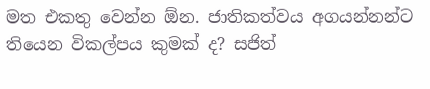මත එකතු වෙන්න ඕන. ජාතිකත්වය අගයන්නන්ට තියෙන විකල්පය කුමක් ද? සජිත්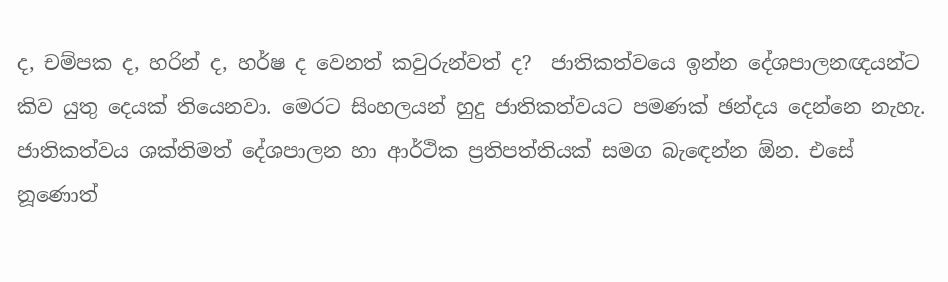ද, චම්පක ද, හරින් ද, හර්ෂ ද වෙනත් කවුරුන්වත් ද?  ජාතිකත්වයෙ ඉන්න දේශපාලනඥයන්ට කිව යුතු දෙයක් තියෙනවා. මෙරට සිංහලයන් හුදු ජාතිකත්වයට පමණක් ඡන්දය දෙන්නෙ නැහැ. ජාතිකත්වය ශක්තිමත් දේශපාලන හා ආර්ථික ප්‍රතිපත්තියක් සමග බැඳෙන්න ඕන. එසේ නූණොත්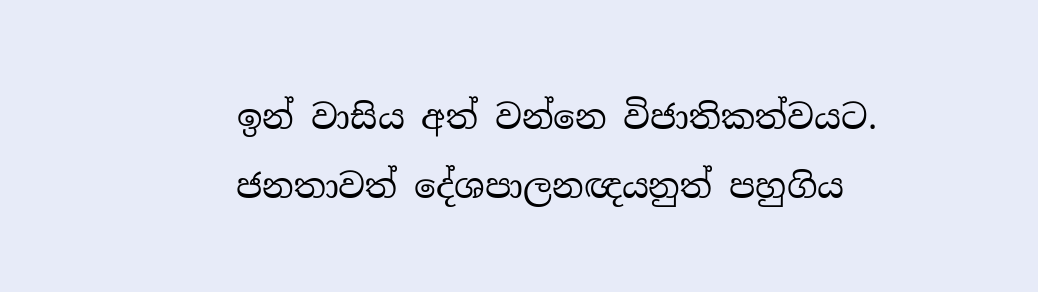ඉන් වාසිය අත් වන්නෙ විජාතිකත්වයට. ජනතාවත් දේශපාලනඥයනුත් පහුගිය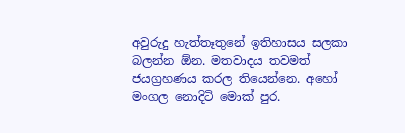අවුරුදු හැත්තෑතුනේ ඉතිහාසය සලකා බලන්න ඕන. මතවාදය තවමත් ජයග්‍රහණය කරල තියෙන්නෙ. අහෝ මංගල නොදිටි මොක් පුර.